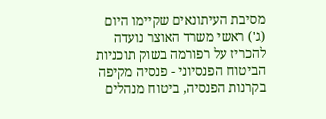מסיבת העיתונאים שקיימו היום (ג') ראשי משרד האוצר נועדה להכריז על רפורמה בשוק תוכניות הביטוח הפנסיוני - פנסיה מקיפה בקרנות הפנסיה, ביטוח מנהלים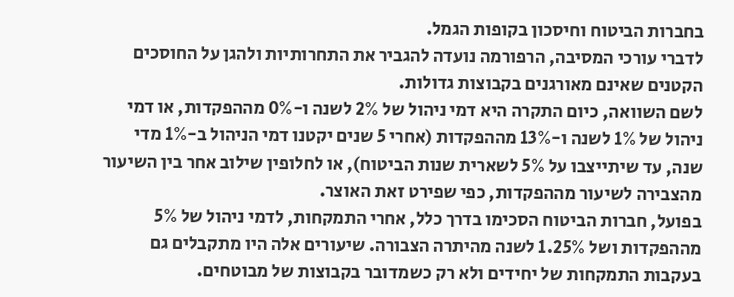בחברות הביטוח וחיסכון בקופות הגמל.
לדברי עורכי המסיבה, הרפורמה נועדה להגביר את התחרותיות ולהגן על החוסכים הקטנים שאינם מאורגנים בקבוצות גדולות.
לשם השוואה, כיום התקרה היא דמי ניהול של 2% לשנה ו-0% מההפקדות, או דמי ניהול של 1% לשנה ו-13% מההפקדות (אחרי 5 שנים יקטנו דמי הניהול ב-1% מדי שנה, עד שיתייצבו על 5% לשארית שנות הביטוח), או לחלופין שילוב אחר בין השיעור מהצבירה לשיעור מההפקדות, כפי שפירט זאת האוצר.
בפועל, חברות הביטוח הסכימו בדרך כלל, אחרי התמקחות, לדמי ניהול של 5% מההפקדות ושל 1.25% לשנה מהיתרה הצבורה. שיעורים אלה היו מתקבלים גם בעקבות התמקחות של יחידים ולא רק כשמדובר בקבוצות של מבוטחים.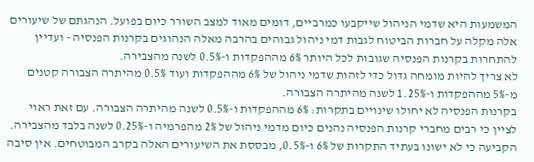המשמעות היא שדמי הניהול שייקבעו כמרביים, דומים מאוד למצב השורר כיום בפועל. הנהגתם של שיעורים אלה מקלה על חברות הביטוח לגבות דמי ניהול גבוהים בהרבה מאלה הנהוגים בקרנות הפנסיה - ועדיין להתחרות בקרנות הפנסיה שגובות לכל היותר 6% מההפקדות ו-0.5% לשנה מהצבירה.
לא צריך להיות מומחה גדול כדי לזהות שדמי ניהול של 6% מההפקדות ועוד 0.5% מהיתרה הצבורה קטנים מ-5% מההפקדות ו-1.25% לשנה מהיתרה הצבורה.
בקרנות הפנסיה לא יחולו שינויים בתקרות: 6% מההפקדות ו-0.5% לשנה מהיתרה הצבורה. עם זאת ראוי לציין כי רבים מחברי קרנות הפנסיה נהנים כיום מדמי ניהול של 2% מהפרמיה ו-0.25% לשנה בלבד מהצבירה.
הקביעה כי לא ישונו בעתיד התקרות של 6% ו-0.5%, מבססת את השיעורים האלה בקרב המבוטחים. אין סיבה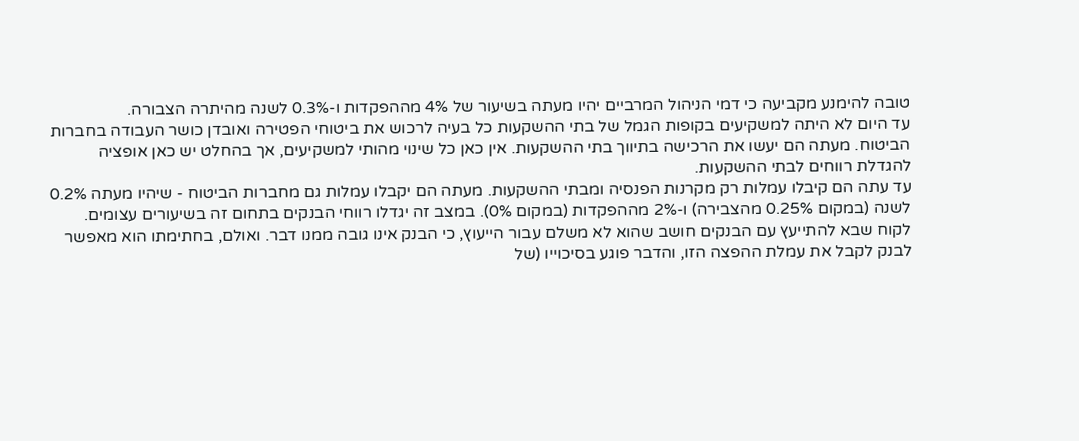טובה להימנע מקביעה כי דמי הניהול המרביים יהיו מעתה בשיעור של 4% מההפקדות ו-0.3% לשנה מהיתרה הצבורה.
עד היום לא היתה למשקיעים בקופות הגמל של בתי ההשקעות כל בעיה לרכוש את ביטוחי הפטירה ואובדן כושר העבודה בחברות הביטוח. מעתה הם יעשו את הרכישה בתיווך בתי ההשקעות. אין כאן כל שינוי מהותי למשקיעים, אך בהחלט יש כאן אופציה להגדלת רווחים לבתי ההשקעות.
עד עתה הם קיבלו עמלות רק מקרנות הפנסיה ומבתי ההשקעות. מעתה הם יקבלו עמלות גם מחברות הביטוח - שיהיו מעתה 0.2% לשנה (במקום 0.25% מהצבירה) ו-2% מההפקדות (במקום 0%). במצב זה יגדלו רווחי הבנקים בתחום זה בשיעורים עצומים.
לקוח שבא להתייעץ עם הבנקים חושב שהוא לא משלם עבור הייעוץ, כי הבנק אינו גובה ממנו דבר. ואולם, בחתימתו הוא מאפשר לבנק לקבל את עמלת ההפצה הזו, והדבר פוגע בסיכוייו (של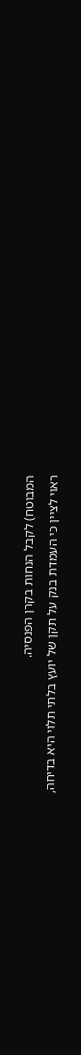המבוטח) לקבל הנחות בקרן הפנסיה.
ראוי לציין כי העמדת בנק על תקן של יועץ בלתי תלוי היא בדיחה,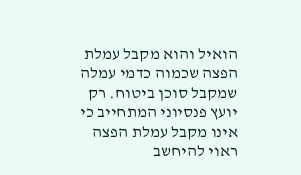הואיל והוא מקבל עמלת הפצה שכמוה כדמי עמלה שמקבל סוכן ביטוח. רק יועץ פנסיוני המתחייב כי אינו מקבל עמלת הפצה ראוי להיחשב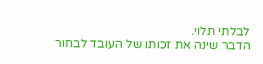לבלתי תלוי.
הדבר שינה את זכותו של העובד לבחור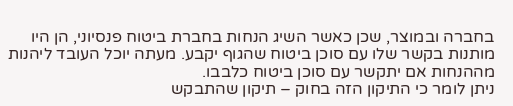בחברה ובמוצר, שכן כאשר השיג הנחות בחברת ביטוח פנסיוני, הן היו מותנות בקשר שלו עם סוכן ביטוח שהגוף יקבע. מעתה יוכל העובד ליהנות מההנחות אם יתקשר עם סוכן ביטוח כלבבו.
ניתן לומר כי התיקון הזה בחוק – תיקון שהתבקש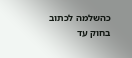כהשלמה לכתוב בחוק עד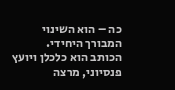כה – הוא השינוי המבורך היחידי.
הכותב הוא כלכלן ויועץ פנסיוני, מרצה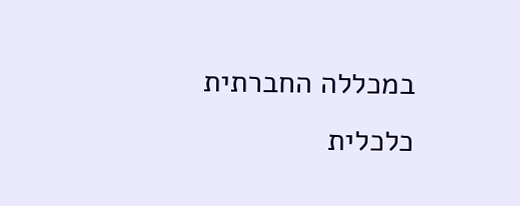במכללה החברתית כלכלית